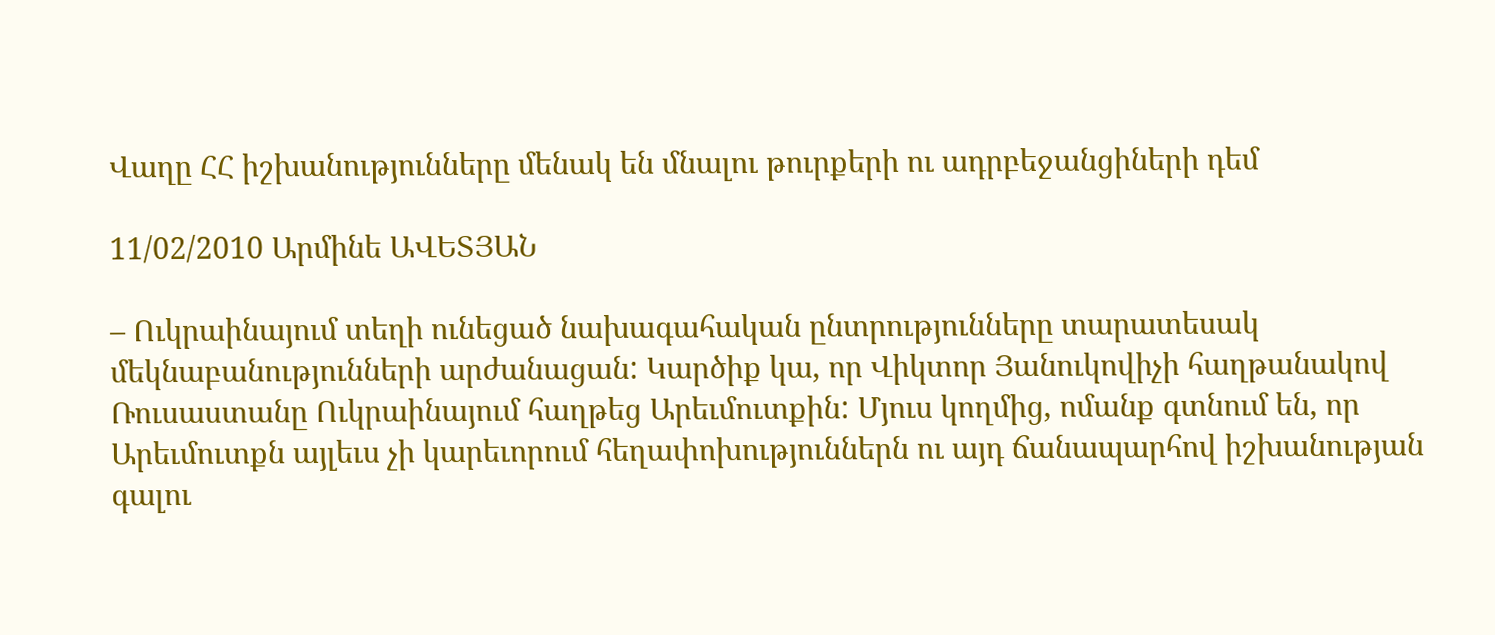Վաղը ՀՀ իշխանությունները մենակ են մնալու թուրքերի ու ադրբեջանցիների դեմ

11/02/2010 Արմինե ԱՎԵՏՅԱՆ

– Ուկրաինայում տեղի ունեցած նախագահական ընտրությունները տարատեսակ մեկնաբանությունների արժանացան: Կարծիք կա, որ Վիկտոր Յանուկովիչի հաղթանակով Ռուսաստանը Ուկրաինայում հաղթեց Արեւմուտքին: Մյուս կողմից, ոմանք գտնում են, որ Արեւմուտքն այլեւս չի կարեւորում հեղափոխություններն ու այդ ճանապարհով իշխանության գալու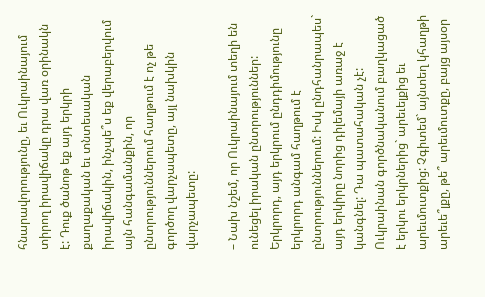հնարավորությունը, եւ Ուկրաինայում տիրող իրավիճակը դրա վառ օրինակն է: Դուք ծանոթ եք այդ երկրի քաղաքական եւ տնտեսական իրավիճակին, ինչպե՞ս եք վերաբերվում այն հանգամանքին, որ ընտրություններում հաղթում է ոչ թե գործող վարչապետը, այլ նախկին վարչապետը:

– Նախ նշեմ, որ Ուկրաինայում տեղի են ունեցել իրական ընտրություններ: Երկրորդ, այդ երկրում ընդդիմությունը երկրորդ անգամ հաղթում է ընտրություններում: Իսկ ընդհանրապես` այդ երկիրը նորից դիլեմայի առաջ է կանգնել: Դա պատահական չէ: Ուկրաինան գործնականում բաղկացած է երկու երկրներից` արեւելքից եւ արեւմուտքից: Չգիտեմ` այնտեղ կհաղթի արեւե՞լքը, թե՞ արեւմուտքը, բայց այսօր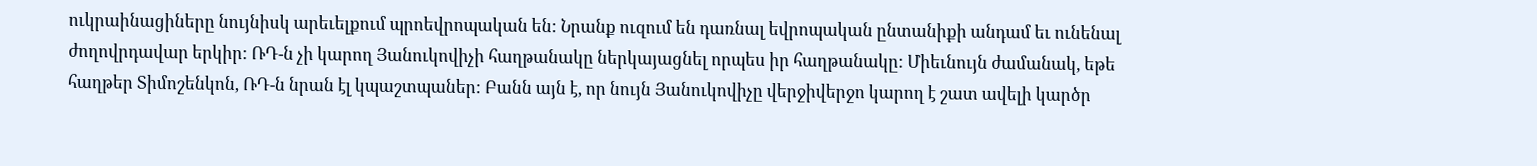ուկրաինացիները նույնիսկ արեւելքում պրոեվրոպական են: Նրանք ուզում են դառնալ եվրոպական ընտանիքի անդամ եւ ունենալ ժողովրդավար երկիր: ՌԴ-ն չի կարող Յանուկովիչի հաղթանակը ներկայացնել որպես իր հաղթանակը: Միեւնույն ժամանակ, եթե հաղթեր Տիմոշենկոն, ՌԴ-ն նրան էլ կպաշտպաներ: Բանն այն է, որ նույն Յանուկովիչը վերջիվերջո կարող է շատ ավելի կարծր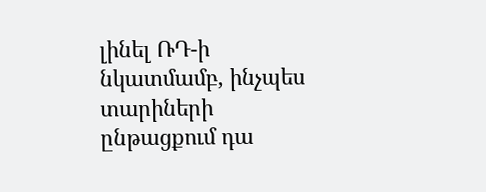լինել ՌԴ-ի նկատմամբ, ինչպես տարիների ընթացքում դա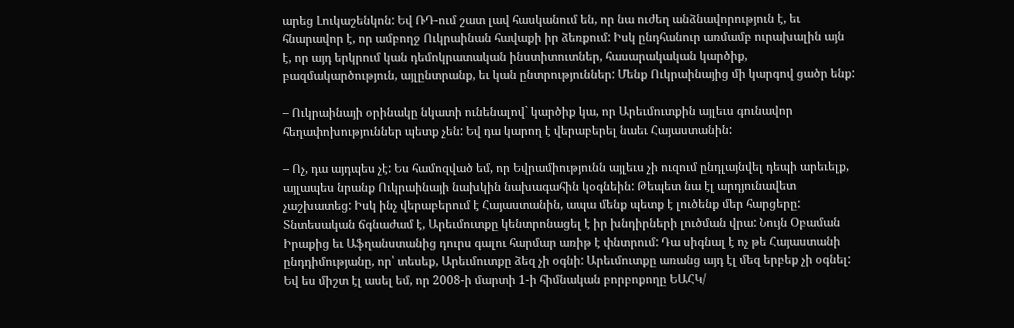արեց Լուկաշենկոն: Եվ ՌԴ-ում շատ լավ հասկանում են, որ նա ուժեղ անձնավորություն է, եւ հնարավոր է, որ ամբողջ Ուկրաինան հավաքի իր ձեռքում: Իսկ ընդհանուր առմամբ ուրախալին այն է, որ այդ երկրում կան դեմոկրատական ինստիտուտներ, հասարակական կարծիք, բազմակարծություն, այլընտրանք, եւ կան ընտրություններ: Մենք Ուկրաինայից մի կարգով ցածր ենք:

– Ուկրաինայի օրինակը նկատի ունենալով` կարծիք կա, որ Արեւմուտքին այլեւս գունավոր հեղափոխություններ պետք չեն: Եվ դա կարող է վերաբերել նաեւ Հայաստանին:

– Ոչ, դա այդպես չէ: Ես համոզված եմ, որ Եվրամիությունն այլեւս չի ուզում ընդլայնվել դեպի արեւելք, այլապես նրանք Ուկրաինայի նախկին նախագահին կօգնեին: Թեպետ նա էլ արդյունավետ չաշխատեց: Իսկ ինչ վերաբերում է Հայաստանին, ապա մենք պետք է լուծենք մեր հարցերը: Տնտեսական ճգնաժամ է, Արեւմուտքը կենտրոնացել է իր խնդիրների լուծման վրա: Նույն Օբաման Իրաքից եւ Աֆղանստանից դուրս գալու հարմար առիթ է փնտրում: Դա սիգնալ է ոչ թե Հայաստանի ընդդիմությանը, որ՝ տեսեք, Արեւմուտքը ձեզ չի օգնի: Արեւմուտքը առանց այդ էլ մեզ երբեք չի օգնել: Եվ ես միշտ էլ ասել եմ, որ 2008-ի մարտի 1-ի հիմնական բորբոքողը ԵԱՀԿ/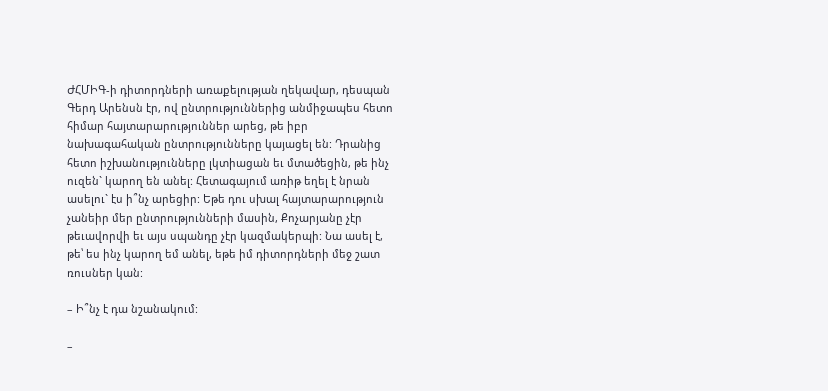ԺՀՄԻԳ-ի դիտորդների առաքելության ղեկավար, դեսպան Գերդ Արենսն էր, ով ընտրություններից անմիջապես հետո հիմար հայտարարություններ արեց, թե իբր նախագահական ընտրությունները կայացել են: Դրանից հետո իշխանությունները լկտիացան եւ մտածեցին, թե ինչ ուզեն` կարող են անել: Հետագայում առիթ եղել է նրան ասելու` էս ի՞նչ արեցիր: Եթե դու սխալ հայտարարություն չանեիր մեր ընտրությունների մասին, Քոչարյանը չէր թեւավորվի եւ այս սպանդը չէր կազմակերպի: Նա ասել է, թե՝ ես ինչ կարող եմ անել, եթե իմ դիտորդների մեջ շատ ռուսներ կան:

– Ի՞նչ է դա նշանակում:

–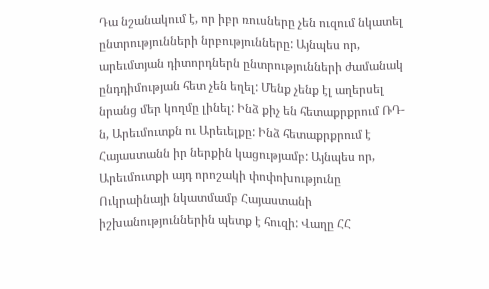Դա նշանակում է, որ իբր ռուսները չեն ուզում նկատել ընտրությունների նրբությունները: Այնպես որ, արեւմտյան դիտորդներն ընտրությունների ժամանակ ընդդիմության հետ չեն եղել: Մենք չենք էլ աղերսել նրանց մեր կողմը լինել: Ինձ քիչ են հետաքրքրում ՌԴ-ն, Արեւմուտքն ու Արեւելքը: Ինձ հետաքրքրում է Հայաստանն իր ներքին կացությամբ: Այնպես որ, Արեւմուտքի այդ որոշակի փոփոխությունը Ուկրաինայի նկատմամբ Հայաստանի իշխանություններին պետք է հուզի: Վաղը ՀՀ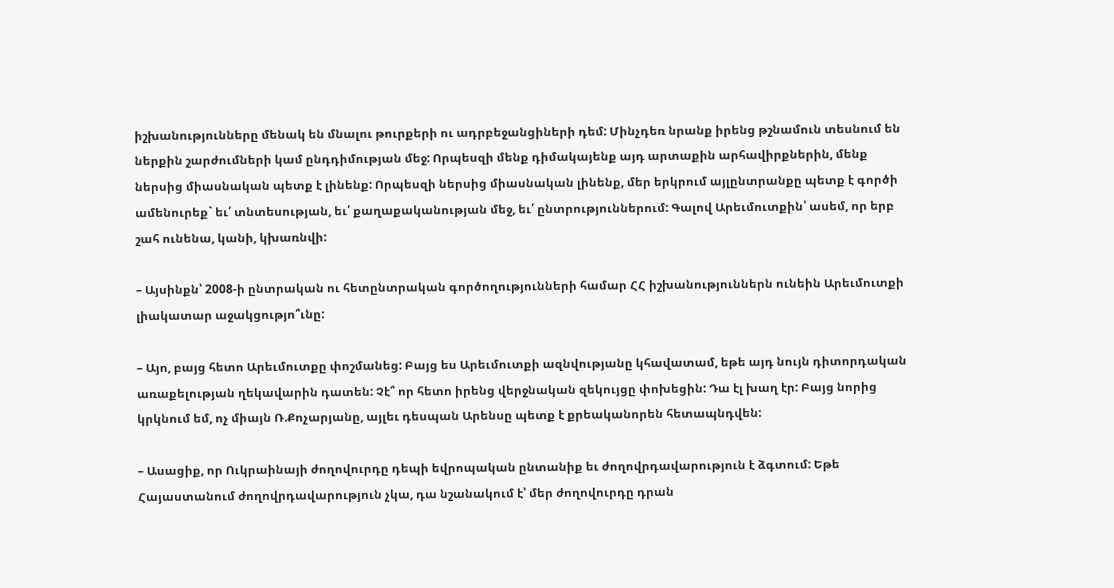իշխանությունները մենակ են մնալու թուրքերի ու ադրբեջանցիների դեմ: Մինչդեռ նրանք իրենց թշնամուն տեսնում են ներքին շարժումների կամ ընդդիմության մեջ: Որպեսզի մենք դիմակայենք այդ արտաքին արհավիրքներին, մենք ներսից միասնական պետք է լինենք: Որպեսզի ներսից միասնական լինենք, մեր երկրում այլընտրանքը պետք է գործի ամենուրեք` եւ՛ տնտեսության, եւ՛ քաղաքականության մեջ, եւ՛ ընտրություններում: Գալով Արեւմուտքին՝ ասեմ, որ երբ շահ ունենա, կանի, կխառնվի:

– Այսինքն՝ 2008-ի ընտրական ու հետընտրական գործողությունների համար ՀՀ իշխանություններն ունեին Արեւմուտքի լիակատար աջակցությո՞ւնը:

– Այո, բայց հետո Արեւմուտքը փոշմանեց: Բայց ես Արեւմուտքի ազնվությանը կհավատամ, եթե այդ նույն դիտորդական առաքելության ղեկավարին դատեն: Չէ՞ որ հետո իրենց վերջնական զեկույցը փոխեցին: Դա էլ խաղ էր: Բայց նորից կրկնում եմ, ոչ միայն Ռ.Քոչարյանը, այլեւ դեսպան Արենսը պետք է քրեականորեն հետապնդվեն:

– Ասացիք, որ Ուկրաինայի ժողովուրդը դեպի եվրոպական ընտանիք եւ ժողովրդավարություն է ձգտում: Եթե Հայաստանում ժողովրդավարություն չկա, դա նշանակում է՝ մեր ժողովուրդը դրան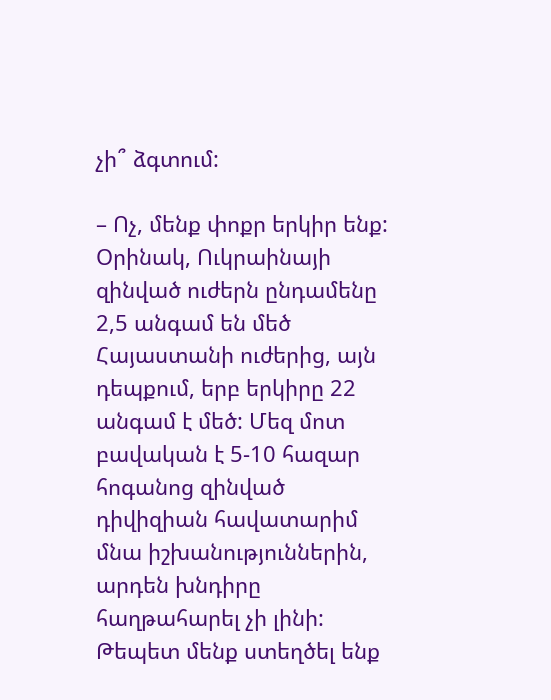չի՞ ձգտում:

– Ոչ, մենք փոքր երկիր ենք: Օրինակ, Ուկրաինայի զինված ուժերն ընդամենը 2,5 անգամ են մեծ Հայաստանի ուժերից, այն դեպքում, երբ երկիրը 22 անգամ է մեծ: Մեզ մոտ բավական է 5-10 հազար հոգանոց զինված դիվիզիան հավատարիմ մնա իշխանություններին, արդեն խնդիրը հաղթահարել չի լինի: Թեպետ մենք ստեղծել ենք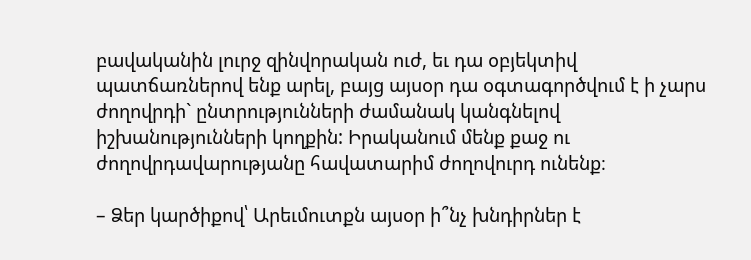բավականին լուրջ զինվորական ուժ, եւ դա օբյեկտիվ պատճառներով ենք արել, բայց այսօր դա օգտագործվում է ի չարս ժողովրդի` ընտրությունների ժամանակ կանգնելով իշխանությունների կողքին: Իրականում մենք քաջ ու ժողովրդավարությանը հավատարիմ ժողովուրդ ունենք։

– Ձեր կարծիքով՝ Արեւմուտքն այսօր ի՞նչ խնդիրներ է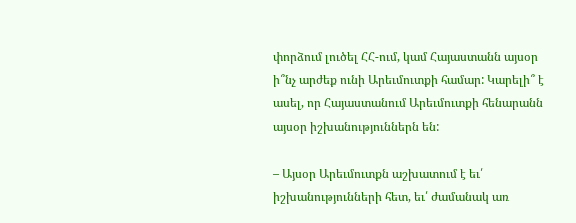փորձում լուծել ՀՀ-ում, կամ Հայաստանն այսօր ի՞նչ արժեք ունի Արեւմուտքի համար: Կարելի՞ է ասել, որ Հայաստանում Արեւմուտքի հենարանն այսօր իշխանություններն են:

– Այսօր Արեւմուտքն աշխատում է եւ՛ իշխանությունների հետ, եւ՛ ժամանակ առ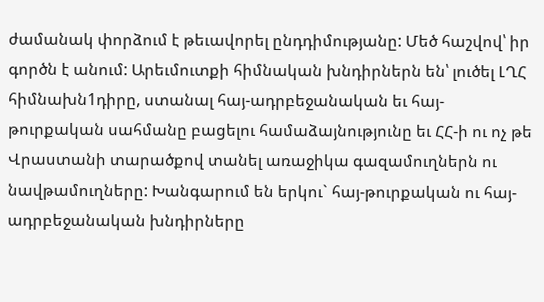ժամանակ փորձում է թեւավորել ընդդիմությանը: Մեծ հաշվով՝ իր գործն է անում: Արեւմուտքի հիմնական խնդիրներն են՝ լուծել ԼՂՀ հիմնախն1դիրը, ստանալ հայ-ադրբեջանական եւ հայ-թուրքական սահմանը բացելու համաձայնությունը եւ ՀՀ-ի ու ոչ թե Վրաստանի տարածքով տանել առաջիկա գազամուղներն ու նավթամուղները: Խանգարում են երկու` հայ-թուրքական ու հայ-ադրբեջանական խնդիրները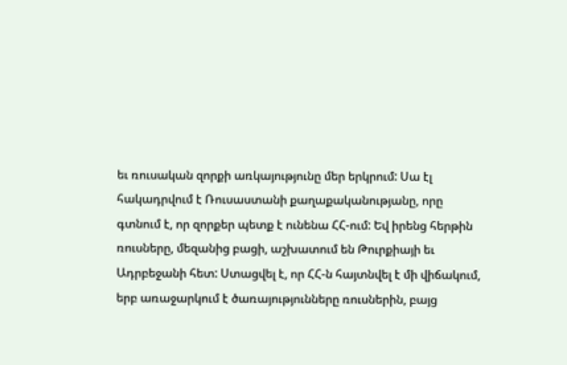եւ ռուսական զորքի առկայությունը մեր երկրում: Սա էլ հակադրվում է Ռուսաստանի քաղաքականությանը, որը գտնում է, որ զորքեր պետք է ունենա ՀՀ-ում: Եվ իրենց հերթին ռուսները, մեզանից բացի, աշխատում են Թուրքիայի եւ Ադրբեջանի հետ: Ստացվել է, որ ՀՀ-ն հայտնվել է մի վիճակում, երբ առաջարկում է ծառայությունները ռուսներին, բայց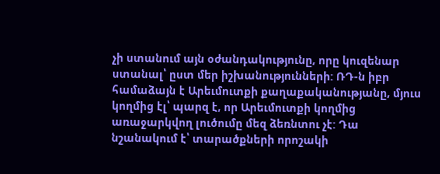չի ստանում այն օժանդակությունը, որը կուզենար ստանալ՝ ըստ մեր իշխանությունների: ՌԴ-ն իբր համաձայն է Արեւմուտքի քաղաքականությանը, մյուս կողմից էլ՝ պարզ է, որ Արեւմուտքի կողմից առաջարկվող լուծումը մեզ ձեռնտու չէ: Դա նշանակում է՝ տարածքների որոշակի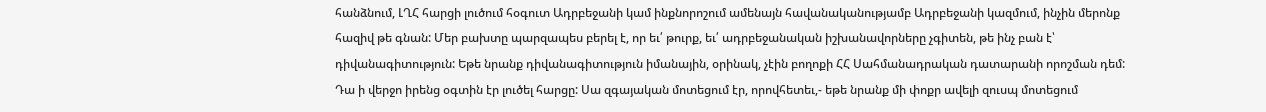հանձնում, ԼՂՀ հարցի լուծում հօգուտ Ադրբեջանի կամ ինքնորոշում ամենայն հավանականությամբ Ադրբեջանի կազմում, ինչին մերոնք հազիվ թե գնան: Մեր բախտը պարզապես բերել է, որ եւ՛ թուրք, եւ՛ ադրբեջանական իշխանավորները չգիտեն, թե ինչ բան է՝ դիվանագիտություն: Եթե նրանք դիվանագիտություն իմանային, օրինակ, չէին բողոքի ՀՀ Սահմանադրական դատարանի որոշման դեմ: Դա ի վերջո իրենց օգտին էր լուծել հարցը: Սա զգայական մոտեցում էր, որովհետեւ,- եթե նրանք մի փոքր ավելի զուսպ մոտեցում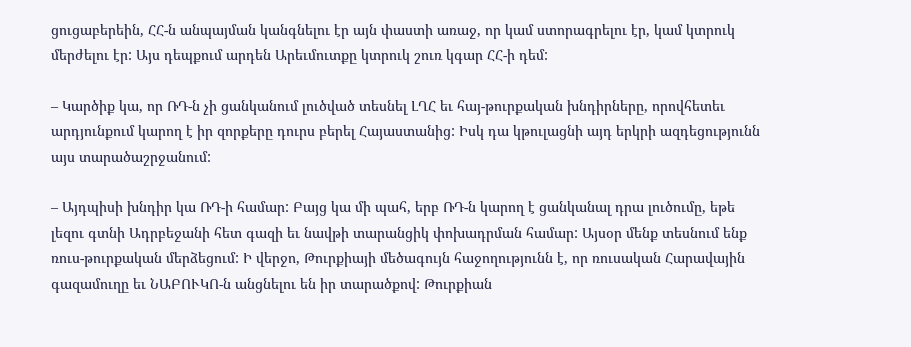ցուցաբերեին, ՀՀ-ն անպայման կանգնելու էր այն փաստի առաջ, որ կամ ստորագրելու էր, կամ կտրուկ մերժելու էր: Այս դեպքում արդեն Արեւմուտքը կտրուկ շուռ կգար ՀՀ-ի դեմ:

– Կարծիք կա, որ ՌԴ-ն չի ցանկանում լուծված տեսնել ԼՂՀ եւ հայ-թուրքական խնդիրները, որովհետեւ արդյունքում կարող է իր զորքերը դուրս բերել Հայաստանից: Իսկ դա կթուլացնի այդ երկրի ազդեցությունն այս տարածաշրջանում:

– Այդպիսի խնդիր կա ՌԴ-ի համար: Բայց կա մի պահ, երբ ՌԴ-ն կարող է ցանկանալ դրա լուծումը, եթե լեզու գտնի Ադրբեջանի հետ գազի եւ նավթի տարանցիկ փոխադրման համար: Այսօր մենք տեսնում ենք ռուս-թուրքական մերձեցում: Ի վերջո, Թուրքիայի մեծագույն հաջողությունն է, որ ռուսական Հարավային գազամուղը եւ ՆԱԲՈՒԿՈ-ն անցնելու են իր տարածքով: Թուրքիան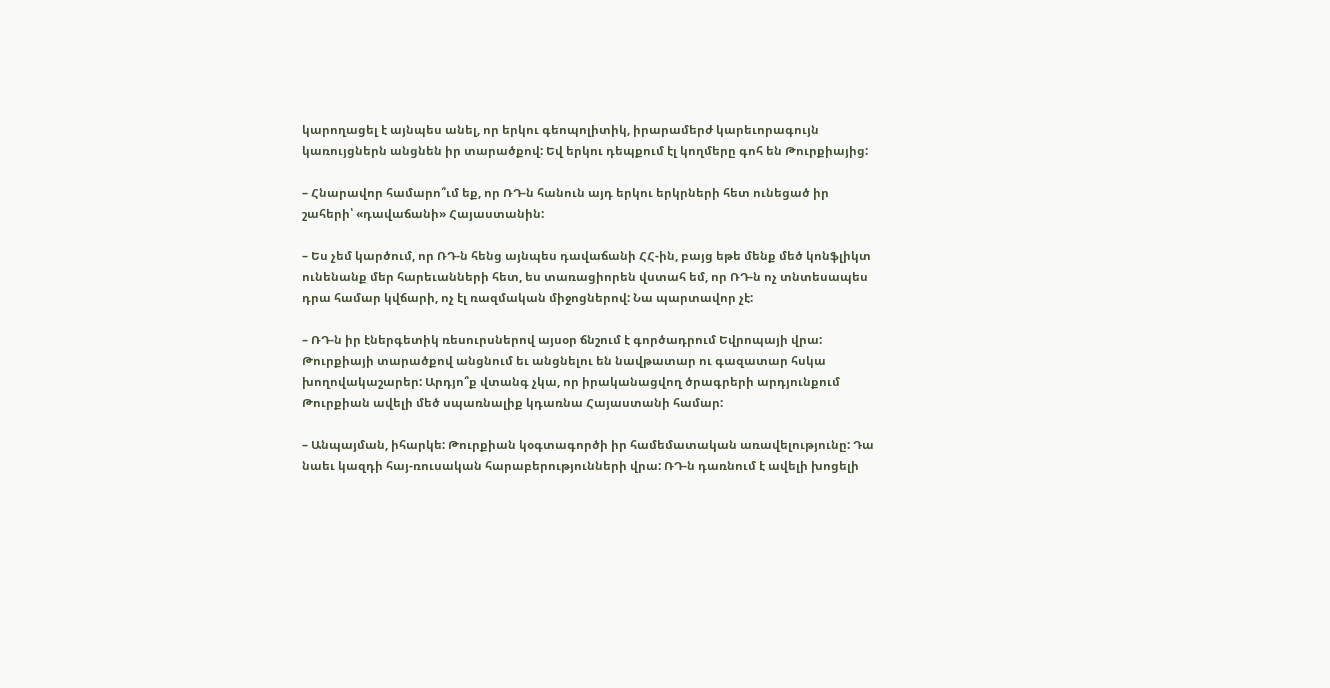կարողացել է այնպես անել, որ երկու գեոպոլիտիկ, իրարամերժ կարեւորագույն կառույցներն անցնեն իր տարածքով: Եվ երկու դեպքում էլ կողմերը գոհ են Թուրքիայից:

– Հնարավոր համարո՞ւմ եք, որ ՌԴ-ն հանուն այդ երկու երկրների հետ ունեցած իր շահերի՝ «դավաճանի» Հայաստանին:

– Ես չեմ կարծում, որ ՌԴ-ն հենց այնպես դավաճանի ՀՀ-ին, բայց եթե մենք մեծ կոնֆլիկտ ունենանք մեր հարեւանների հետ, ես տառացիորեն վստահ եմ, որ ՌԴ-ն ոչ տնտեսապես դրա համար կվճարի, ոչ էլ ռազմական միջոցներով: Նա պարտավոր չէ:

– ՌԴ-ն իր էներգետիկ ռեսուրսներով այսօր ճնշում է գործադրում Եվրոպայի վրա: Թուրքիայի տարածքով անցնում եւ անցնելու են նավթատար ու գազատար հսկա խողովակաշարեր: Արդյո՞ք վտանգ չկա, որ իրականացվող ծրագրերի արդյունքում Թուրքիան ավելի մեծ սպառնալիք կդառնա Հայաստանի համար:

– Անպայման, իհարկե: Թուրքիան կօգտագործի իր համեմատական առավելությունը: Դա նաեւ կազդի հայ-ռուսական հարաբերությունների վրա: ՌԴ-ն դառնում է ավելի խոցելի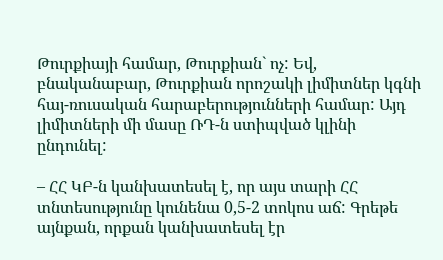Թուրքիայի համար, Թուրքիան` ոչ: Եվ, բնականաբար, Թուրքիան որոշակի լիմիտներ կգնի հայ-ռուսական հարաբերությունների համար: Այդ լիմիտների մի մասը ՌԴ-ն ստիպված կլինի ընդունել:

– ՀՀ ԿԲ-ն կանխատեսել է, որ այս տարի ՀՀ տնտեսությունը կունենա 0,5-2 տոկոս աճ: Գրեթե այնքան, որքան կանխատեսել էր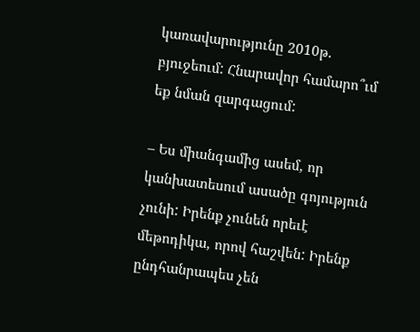կառավարությունը 2010թ. բյուջեում: Հնարավոր համարո՞ւմ եք նման զարգացում:

– Ես միանգամից ասեմ, որ կանխատեսում ասածը գոյություն չունի: Իրենք չունեն որեւէ մեթոդիկա, որով հաշվեն: Իրենք ընդհանրապես չեն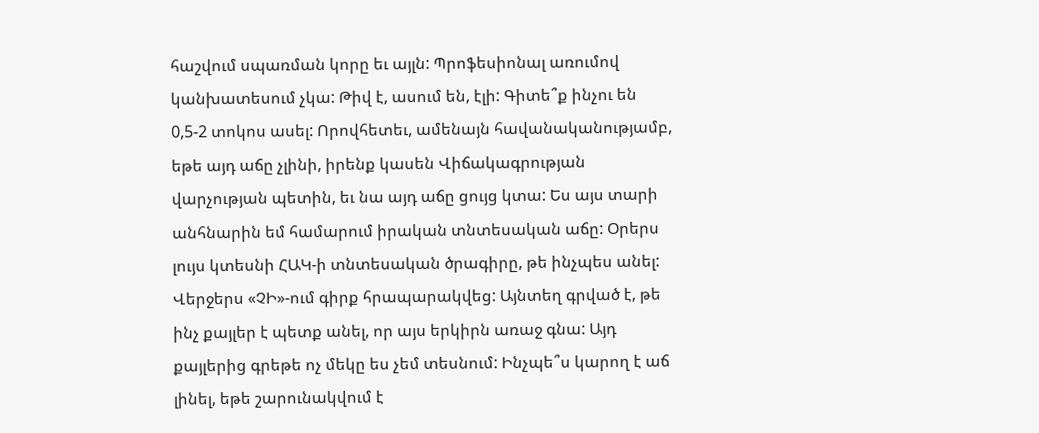հաշվում սպառման կորը եւ այլն: Պրոֆեսիոնալ առումով կանխատեսում չկա: Թիվ է, ասում են, էլի: Գիտե՞ք ինչու են 0,5-2 տոկոս ասել: Որովհետեւ, ամենայն հավանականությամբ, եթե այդ աճը չլինի, իրենք կասեն Վիճակագրության վարչության պետին, եւ նա այդ աճը ցույց կտա: Ես այս տարի անհնարին եմ համարում իրական տնտեսական աճը: Օրերս լույս կտեսնի ՀԱԿ-ի տնտեսական ծրագիրը, թե ինչպես անել: Վերջերս «ՉԻ»-ում գիրք հրապարակվեց: Այնտեղ գրված է, թե ինչ քայլեր է պետք անել, որ այս երկիրն առաջ գնա: Այդ քայլերից գրեթե ոչ մեկը ես չեմ տեսնում: Ինչպե՞ս կարող է աճ լինել, եթե շարունակվում է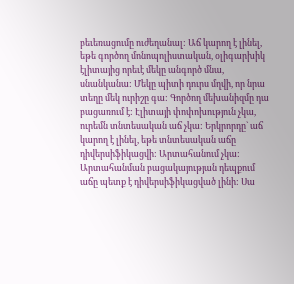բեւեռացումը ուժեղանալ: Աճ կարող է լինել, եթե գործող մոնոպոլիստական, օլիգարխիկ էլիտայից որեւէ մեկը անգործ մնա, սնանկանա: Մեկը պիտի դուրս մղվի, որ նրա տեղը մեկ ուրիշը գա: Գործող մեխանիզմը դա բացառում է: Էլիտայի փոփոխություն չկա, ուրեմն տնտեսական աճ չկա: Երկրորդը` աճ կարող է լինել, եթե տնտեսական աճը դիվերսիֆիկացվի: Արտահանում չկա: Արտահանման բացակայության դեպքում աճը պետք է դիվերսիֆիկացված լինի: Սա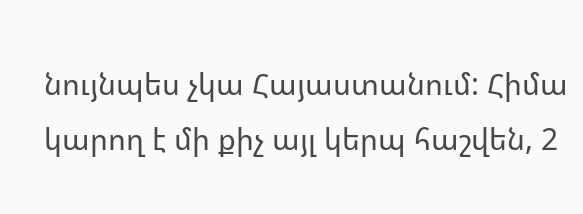նույնպես չկա Հայաստանում: Հիմա կարող է մի քիչ այլ կերպ հաշվեն, 2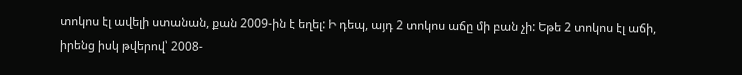տոկոս էլ ավելի ստանան, քան 2009-ին է եղել: Ի դեպ, այդ 2 տոկոս աճը մի բան չի: Եթե 2 տոկոս էլ աճի, իրենց իսկ թվերով՝ 2008-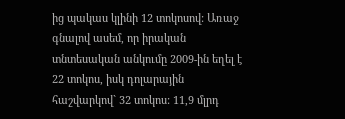ից պակաս կլինի 12 տոկոսով: Առաջ գնալով ասեմ, որ իրական տնտեսական անկումը 2009-ին եղել է 22 տոկոս, իսկ դոլարային հաշվարկով` 32 տոկոս: 11,9 մլրդ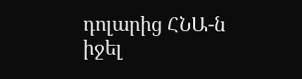դոլարից ՀՆԱ-ն իջել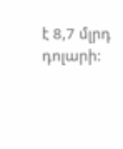է 8,7 մլրդ դոլարի: